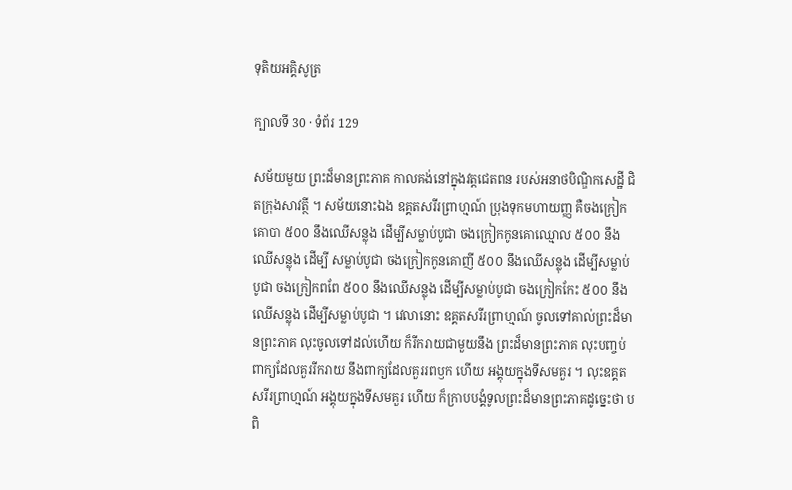ទុតិយអគ្គិសូត្រ

ក្បាលទី 30 · ទំព័រ 129

សម័យមួយ ព្រះដ៏មានព្រះភាគ កាលគង់នៅក្នុងវត្តជេតពន របស់អនាថបិណ្ឌិកសេដ្ឋី ជិតក្រុងសាវត្ថី ។ សម័យនោះឯង ឧគ្គតសរីរព្រាហ្មណ៍ ប្រុងទុកមហាយញ្ញ គឺចងក្រៀកគោបា ៥០០ នឹងឈើសន្លុង ដើម្បីសម្លាប់បូជា ចងក្រៀកកូនគោឈ្មោល ៥០០ នឹងឈើសន្លុង ដើម្បី សម្លាប់បូជា ចងក្រៀកកូនគោញី ៥០០ នឹងឈើសន្លុង ដើម្បីសម្លាប់បូជា ចងក្រៀកពពែ ៥០០ នឹងឈើសន្លុង ដើម្បីសម្លាប់បូជា ចងក្រៀកកែះ ៥០០ នឹងឈើសន្លុង ដើម្បីសម្លាប់បូជា ។ វេលានោះ ឧគ្គតសរីរព្រាហ្មណ៍ ចូលទៅគាល់ព្រះដ៏មានព្រះភាគ លុះចូលទៅដល់ហើយ ក៏រីករាយជាមួយនឹង ព្រះដ៏មានព្រះភាគ លុះបញ្ចប់ពាក្យដែលគួររីករាយ នឹងពាក្យដែលគួររពឫក ហើយ អង្គុយក្នុងទីសមគួរ ។ លុះឧគ្គតសរីរព្រាហ្មណ៍ អង្គុយក្នុងទីសមគួរ ហើយ ក៏ក្រាបបង្គំទូលព្រះដ៏មានព្រះភាគដូច្នេះថា បពិ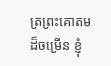ត្រព្រះគោតមដ៏ចម្រើន ខ្ញុំ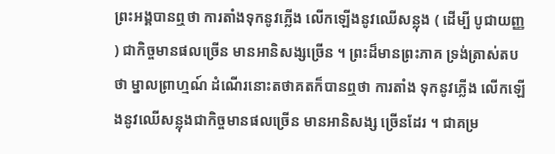ព្រះអង្គបានឮថា ការតាំងទុកនូវភ្លើង លើកឡើងនូវឈើសន្លុង ( ដើម្បី បូជាយញ្ញ ) ជាកិច្ចមានផលច្រើន មានអានិសង្សច្រើន ។ ព្រះដ៏មានព្រះភាគ ទ្រង់ត្រាស់តបថា ម្នាលព្រាហ្មណ៍ ដំណើរនោះតថាគតក៏បានឮថា ការតាំង ទុកនូវភ្លើង លើកឡើងនូវឈើសន្លុងជាកិច្ចមានផលច្រើន មានអានិសង្ស ច្រើនដែរ ។ ជាគម្រ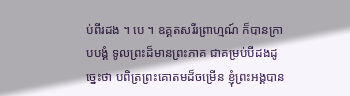ប់ពីរដង ។ បេ ។ ឧគ្គតសរីរព្រាហ្មណ៍ ក៏បានក្រាបបង្គំ ទូលព្រះដ៏មានព្រះភាគ ជាគម្រប់បីដងដូច្នេះថា បពិត្រព្រះគោតមដ៏ចម្រើន ខ្ញុំព្រះអង្គបាន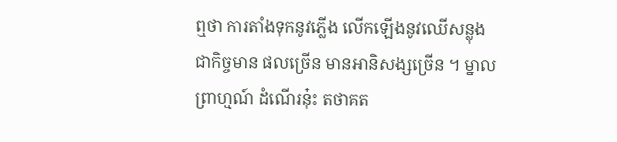ឮថា ការតាំងទុកនូវភ្លើង លើកឡើងនូវឈើសន្លុង ជាកិច្ចមាន ផលច្រើន មានអានិសង្សច្រើន ។ ម្នាលព្រាហ្មណ៍ ដំណើរនុ៎ះ តថាគត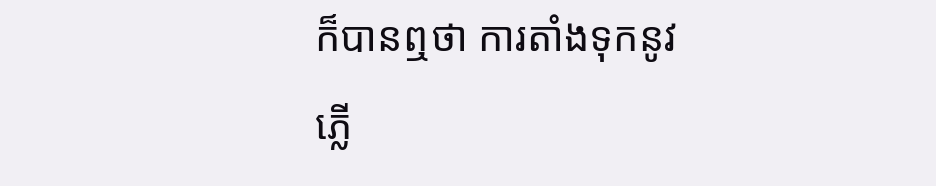ក៏បានឮថា ការតាំងទុកនូវភ្លើ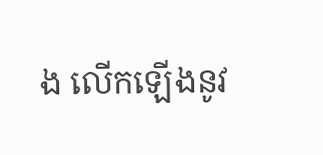ង លើកឡើងនូវ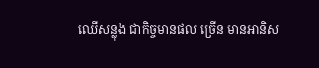ឈើសន្លុង ជាកិច្ចមានផល ច្រើន មានអានិស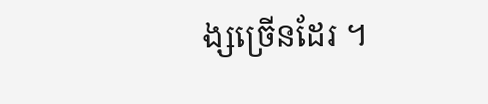ង្សច្រើនដែរ ។